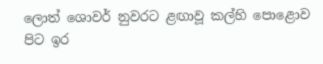ලොත් ශොවර් නුවරට ළඟාවූ කල්හි පොළොව පිට ඉර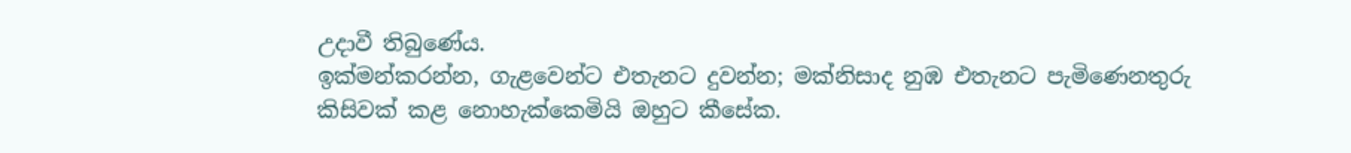උදාවී තිබුණේය.
ඉක්මන්කරන්න, ගැළවෙන්ට එතැනට දුවන්න; මක්නිසාද නුඹ එතැනට පැමිණෙනතුරු කිසිවක් කළ නොහැක්කෙමියි ඔහුට කීසේක.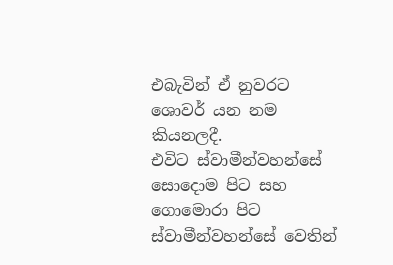එබැවින් ඒ නුවරට ශොවර් යන නම කියනලදී.
එවිට ස්වාමීන්වහන්සේ සොදොම පිට සහ ගොමොරා පිට ස්වාමීන්වහන්සේ වෙතින්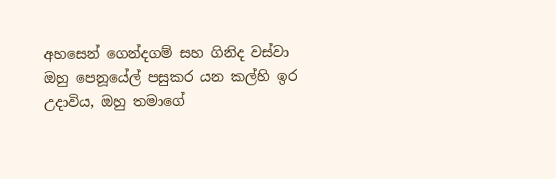අහසෙන් ගෙන්දගම් සහ ගිනිද වස්වා
ඔහු පෙනූයේල් පසුකර යන කල්හි ඉර උදාවිය, ඔහු තමාගේ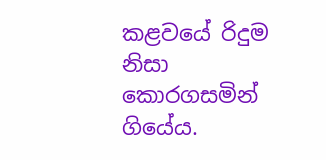කළවයේ රිදුම නිසා කොරගසමින් ගියේය.